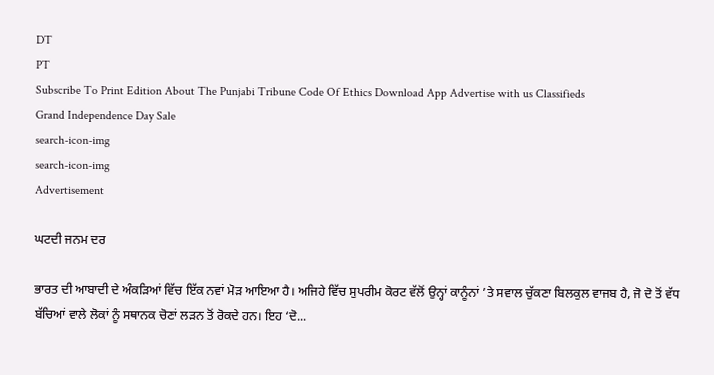DT
PT
Subscribe To Print Edition About The Punjabi Tribune Code Of Ethics Download App Advertise with us Classifieds
Grand Independence Day Sale
search-icon-img
search-icon-img
Advertisement

ਘਟਦੀ ਜਨਮ ਦਰ

ਭਾਰਤ ਦੀ ਆਬਾਦੀ ਦੇ ਅੰਕੜਿਆਂ ਵਿੱਚ ਇੱਕ ਨਵਾਂ ਮੋੜ ਆਇਆ ਹੈ। ਅਜਿਹੇ ਵਿੱਚ ਸੁਪਰੀਮ ਕੋਰਟ ਵੱਲੋਂ ਉਨ੍ਹਾਂ ਕਾਨੂੰਨਾਂ ’ਤੇ ਸਵਾਲ ਚੁੱਕਣਾ ਬਿਲਕੁਲ ਵਾਜਬ ਹੈ, ਜੋ ਦੋ ਤੋਂ ਵੱਧ ਬੱਚਿਆਂ ਵਾਲੇ ਲੋਕਾਂ ਨੂੰ ਸਥਾਨਕ ਚੋਣਾਂ ਲੜਨ ਤੋਂ ਰੋਕਦੇ ਹਨ। ਇਹ ‘ਦੋ...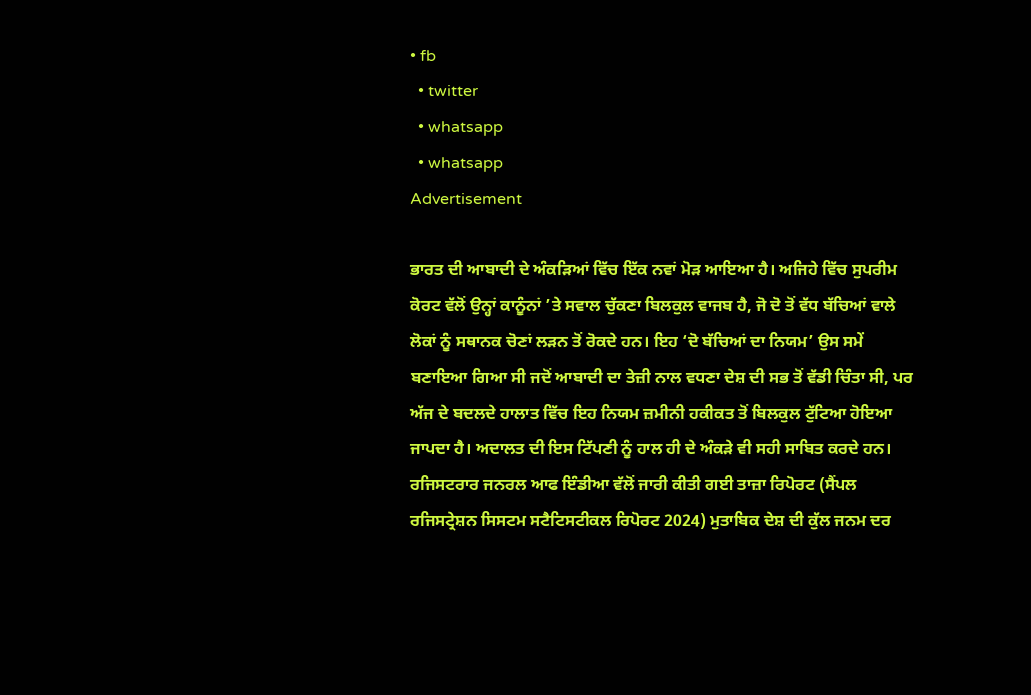• fb
  • twitter
  • whatsapp
  • whatsapp
Advertisement

ਭਾਰਤ ਦੀ ਆਬਾਦੀ ਦੇ ਅੰਕੜਿਆਂ ਵਿੱਚ ਇੱਕ ਨਵਾਂ ਮੋੜ ਆਇਆ ਹੈ। ਅਜਿਹੇ ਵਿੱਚ ਸੁਪਰੀਮ ਕੋਰਟ ਵੱਲੋਂ ਉਨ੍ਹਾਂ ਕਾਨੂੰਨਾਂ ’ਤੇ ਸਵਾਲ ਚੁੱਕਣਾ ਬਿਲਕੁਲ ਵਾਜਬ ਹੈ, ਜੋ ਦੋ ਤੋਂ ਵੱਧ ਬੱਚਿਆਂ ਵਾਲੇ ਲੋਕਾਂ ਨੂੰ ਸਥਾਨਕ ਚੋਣਾਂ ਲੜਨ ਤੋਂ ਰੋਕਦੇ ਹਨ। ਇਹ ‘ਦੋ ਬੱਚਿਆਂ ਦਾ ਨਿਯਮ’ ਉਸ ਸਮੇਂ ਬਣਾਇਆ ਗਿਆ ਸੀ ਜਦੋਂ ਆਬਾਦੀ ਦਾ ਤੇਜ਼ੀ ਨਾਲ ਵਧਣਾ ਦੇਸ਼ ਦੀ ਸਭ ਤੋਂ ਵੱਡੀ ਚਿੰਤਾ ਸੀ, ਪਰ ਅੱਜ ਦੇ ਬਦਲਦੇ ਹਾਲਾਤ ਵਿੱਚ ਇਹ ਨਿਯਮ ਜ਼ਮੀਨੀ ਹਕੀਕਤ ਤੋਂ ਬਿਲਕੁਲ ਟੁੱਟਿਆ ਹੋਇਆ ਜਾਪਦਾ ਹੈ। ਅਦਾਲਤ ਦੀ ਇਸ ਟਿੱਪਣੀ ਨੂੰ ਹਾਲ ਹੀ ਦੇ ਅੰਕੜੇ ਵੀ ਸਹੀ ਸਾਬਿਤ ਕਰਦੇ ਹਨ। ਰਜਿਸਟਰਾਰ ਜਨਰਲ ਆਫ ਇੰਡੀਆ ਵੱਲੋਂ ਜਾਰੀ ਕੀਤੀ ਗਈ ਤਾਜ਼ਾ ਰਿਪੋਰਟ (ਸੈਂਪਲ ਰਜਿਸਟ੍ਰੇਸ਼ਨ ਸਿਸਟਮ ਸਟੈਟਿਸਟੀਕਲ ਰਿਪੋਰਟ 2024) ਮੁਤਾਬਿਕ ਦੇਸ਼ ਦੀ ਕੁੱਲ ਜਨਮ ਦਰ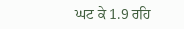ਘਟ ਕੇ 1.9 ਰਹਿ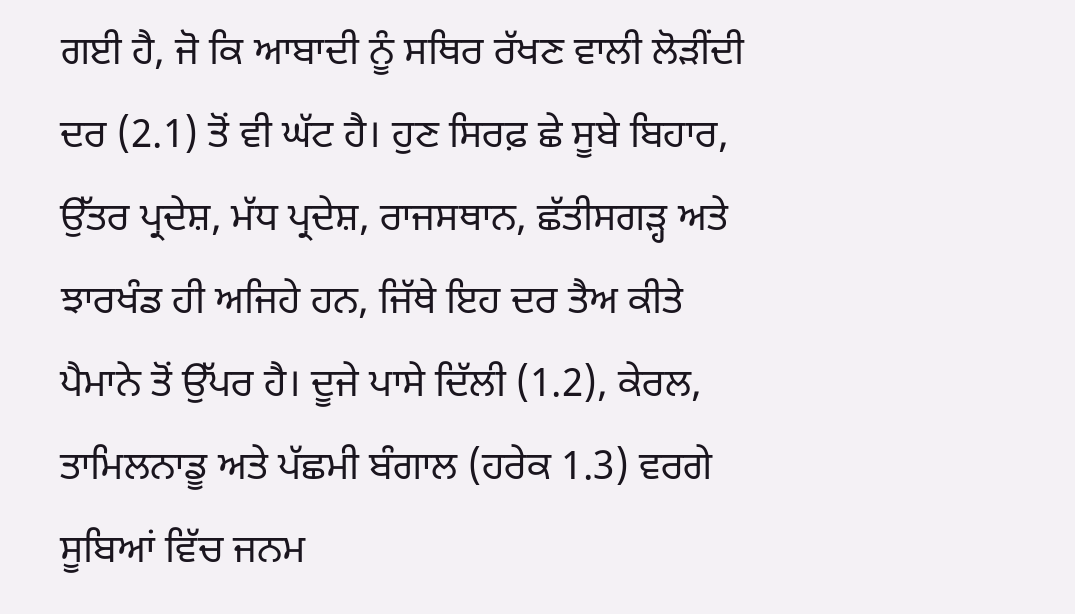ਗਈ ਹੈ, ਜੋ ਕਿ ਆਬਾਦੀ ਨੂੰ ਸਥਿਰ ਰੱਖਣ ਵਾਲੀ ਲੋੜੀਂਦੀ ਦਰ (2.1) ਤੋਂ ਵੀ ਘੱਟ ਹੈ। ਹੁਣ ਸਿਰਫ਼ ਛੇ ਸੂਬੇ ਬਿਹਾਰ, ਉੱਤਰ ਪ੍ਰਦੇਸ਼, ਮੱਧ ਪ੍ਰਦੇਸ਼, ਰਾਜਸਥਾਨ, ਛੱਤੀਸਗੜ੍ਹ ਅਤੇ ਝਾਰਖੰਡ ਹੀ ਅਜਿਹੇ ਹਨ, ਜਿੱਥੇ ਇਹ ਦਰ ਤੈਅ ਕੀਤੇ ਪੈਮਾਨੇ ਤੋਂ ਉੱਪਰ ਹੈ। ਦੂਜੇ ਪਾਸੇ ਦਿੱਲੀ (1.2), ਕੇਰਲ, ਤਾਮਿਲਨਾਡੂ ਅਤੇ ਪੱਛਮੀ ਬੰਗਾਲ (ਹਰੇਕ 1.3) ਵਰਗੇ ਸੂਬਿਆਂ ਵਿੱਚ ਜਨਮ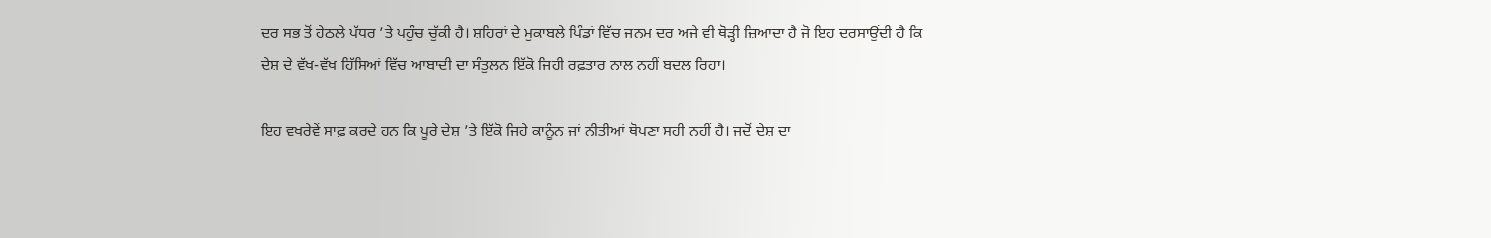ਦਰ ਸਭ ਤੋਂ ਹੇਠਲੇ ਪੱਧਰ ’ਤੇ ਪਹੁੰਚ ਚੁੱਕੀ ਹੈ। ਸ਼ਹਿਰਾਂ ਦੇ ਮੁਕਾਬਲੇ ਪਿੰਡਾਂ ਵਿੱਚ ਜਨਮ ਦਰ ਅਜੇ ਵੀ ਥੋੜ੍ਹੀ ਜ਼ਿਆਦਾ ਹੈ ਜੋ ਇਹ ਦਰਸਾਉਂਦੀ ਹੈ ਕਿ ਦੇਸ਼ ਦੇ ਵੱਖ-ਵੱਖ ਹਿੱਸਿਆਂ ਵਿੱਚ ਆਬਾਦੀ ਦਾ ਸੰਤੁਲਨ ਇੱਕੋ ਜਿਹੀ ਰਫ਼ਤਾਰ ਨਾਲ ਨਹੀਂ ਬਦਲ ਰਿਹਾ।

ਇਹ ਵਖਰੇਵੇਂ ਸਾਫ਼ ਕਰਦੇ ਹਨ ਕਿ ਪੂਰੇ ਦੇਸ਼ ’ਤੇ ਇੱਕੋ ਜਿਹੇ ਕਾਨੂੰਨ ਜਾਂ ਨੀਤੀਆਂ ਥੋਪਣਾ ਸਹੀ ਨਹੀਂ ਹੈ। ਜਦੋਂ ਦੇਸ਼ ਦਾ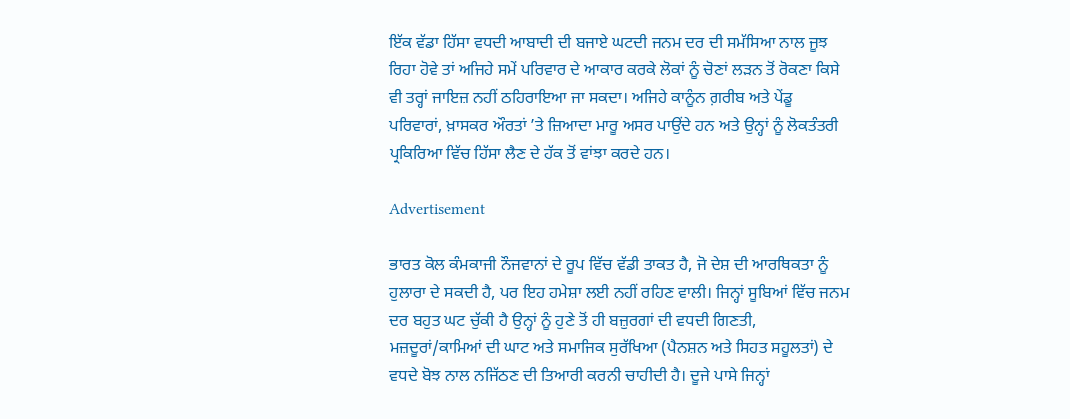ਇੱਕ ਵੱਡਾ ਹਿੱਸਾ ਵਧਦੀ ਆਬਾਦੀ ਦੀ ਬਜਾਏ ਘਟਦੀ ਜਨਮ ਦਰ ਦੀ ਸਮੱਸਿਆ ਨਾਲ ਜੂਝ ਰਿਹਾ ਹੋਵੇ ਤਾਂ ਅਜਿਹੇ ਸਮੇਂ ਪਰਿਵਾਰ ਦੇ ਆਕਾਰ ਕਰਕੇ ਲੋਕਾਂ ਨੂੰ ਚੋਣਾਂ ਲੜਨ ਤੋਂ ਰੋਕਣਾ ਕਿਸੇ ਵੀ ਤਰ੍ਹਾਂ ਜਾਇਜ਼ ਨਹੀਂ ਠਹਿਰਾਇਆ ਜਾ ਸਕਦਾ। ਅਜਿਹੇ ਕਾਨੂੰਨ ਗ਼ਰੀਬ ਅਤੇ ਪੇਂਡੂ ਪਰਿਵਾਰਾਂ, ਖ਼ਾਸਕਰ ਔਰਤਾਂ ’ਤੇ ਜ਼ਿਆਦਾ ਮਾਰੂ ਅਸਰ ਪਾਉਂਦੇ ਹਨ ਅਤੇ ਉਨ੍ਹਾਂ ਨੂੰ ਲੋਕਤੰਤਰੀ ਪ੍ਰਕਿਰਿਆ ਵਿੱਚ ਹਿੱਸਾ ਲੈਣ ਦੇ ਹੱਕ ਤੋਂ ਵਾਂਝਾ ਕਰਦੇ ਹਨ।

Advertisement

ਭਾਰਤ ਕੋਲ ਕੰਮਕਾਜੀ ਨੌਜਵਾਨਾਂ ਦੇ ਰੂਪ ਵਿੱਚ ਵੱਡੀ ਤਾਕਤ ਹੈ, ਜੋ ਦੇਸ਼ ਦੀ ਆਰਥਿਕਤਾ ਨੂੰ ਹੁਲਾਰਾ ਦੇ ਸਕਦੀ ਹੈ, ਪਰ ਇਹ ਹਮੇਸ਼ਾ ਲਈ ਨਹੀਂ ਰਹਿਣ ਵਾਲੀ। ਜਿਨ੍ਹਾਂ ਸੂਬਿਆਂ ਵਿੱਚ ਜਨਮ ਦਰ ਬਹੁਤ ਘਟ ਚੁੱਕੀ ਹੈ ਉਨ੍ਹਾਂ ਨੂੰ ਹੁਣੇ ਤੋਂ ਹੀ ਬਜ਼ੁਰਗਾਂ ਦੀ ਵਧਦੀ ਗਿਣਤੀ, ਮਜ਼ਦੂਰਾਂ/ਕਾਮਿਆਂ ਦੀ ਘਾਟ ਅਤੇ ਸਮਾਜਿਕ ਸੁਰੱਖਿਆ (ਪੈਨਸ਼ਨ ਅਤੇ ਸਿਹਤ ਸਹੂਲਤਾਂ) ਦੇ ਵਧਦੇ ਬੋਝ ਨਾਲ ਨਜਿੱਠਣ ਦੀ ਤਿਆਰੀ ਕਰਨੀ ਚਾਹੀਦੀ ਹੈ। ਦੂਜੇ ਪਾਸੇ ਜਿਨ੍ਹਾਂ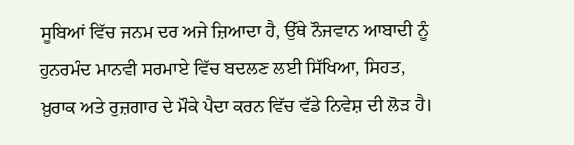ਸੂਬਿਆਂ ਵਿੱਚ ਜਨਮ ਦਰ ਅਜੇ ਜ਼ਿਆਦਾ ਹੈ, ਉੱਥੇ ਨੌਜਵਾਨ ਆਬਾਦੀ ਨੂੰ ਹੁਨਰਮੰਦ ਮਾਨਵੀ ਸਰਮਾਏ ਵਿੱਚ ਬਦਲਣ ਲਈ ਸਿੱਖਿਆ, ਸਿਹਤ, ਖ਼ੁਰਾਕ ਅਤੇ ਰੁਜ਼ਗਾਰ ਦੇ ਮੌਕੇ ਪੈਦਾ ਕਰਨ ਵਿੱਚ ਵੱਡੇ ਨਿਵੇਸ਼ ਦੀ ਲੋੜ ਹੈ।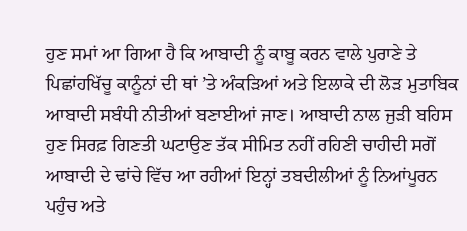ਹੁਣ ਸਮਾਂ ਆ ਗਿਆ ਹੈ ਕਿ ਆਬਾਦੀ ਨੂੰ ਕਾਬੂ ਕਰਨ ਵਾਲੇ ਪੁਰਾਣੇ ਤੇ ਪਿਛਾਂਹਖਿੱਚੂ ਕਾਨੂੰਨਾਂ ਦੀ ਥਾਂ ’ਤੇ ਅੰਕੜਿਆਂ ਅਤੇ ਇਲਾਕੇ ਦੀ ਲੋੜ ਮੁਤਾਬਿਕ ਆਬਾਦੀ ਸਬੰਧੀ ਨੀਤੀਆਂ ਬਣਾਈਆਂ ਜਾਣ। ਆਬਾਦੀ ਨਾਲ ਜੁੜੀ ਬਹਿਸ ਹੁਣ ਸਿਰਫ਼ ਗਿਣਤੀ ਘਟਾਉਣ ਤੱਕ ਸੀਮਿਤ ਨਹੀਂ ਰਹਿਣੀ ਚਾਹੀਦੀ ਸਗੋਂ ਆਬਾਦੀ ਦੇ ਢਾਂਚੇ ਵਿੱਚ ਆ ਰਹੀਆਂ ਇਨ੍ਹਾਂ ਤਬਦੀਲੀਆਂ ਨੂੰ ਨਿਆਂਪੂਰਨ ਪਹੁੰਚ ਅਤੇ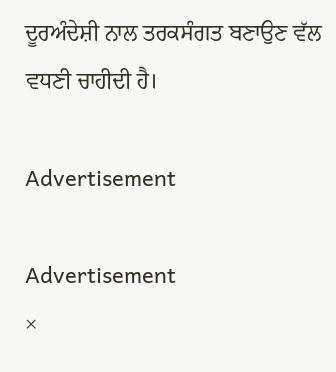ਦੂਰਅੰਦੇਸ਼ੀ ਨਾਲ ਤਰਕਸੰਗਤ ਬਣਾਉਣ ਵੱਲ ਵਧਣੀ ਚਾਹੀਦੀ ਹੈ।

Advertisement

Advertisement
×